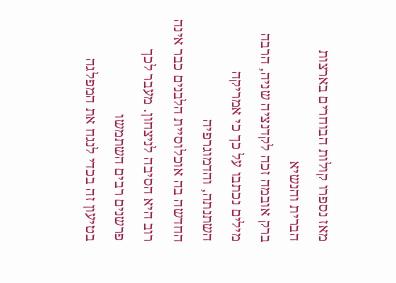מאז נספרו קולות הבוחרים בארצות הברית והנשיא
ברק אובמה זכה לקדנציה שניה, הרבה מילים נכתבו על כך כי אמריקה השתנתה, והדמוגרפיה
החדשה בה אוכלוסיית הלבנים כבר אינה רוב היא הסיבה לניצחון. מעבר לכך פרשנים רבים השתמשו
בטיעון זה בכדי לנגח את המפלגה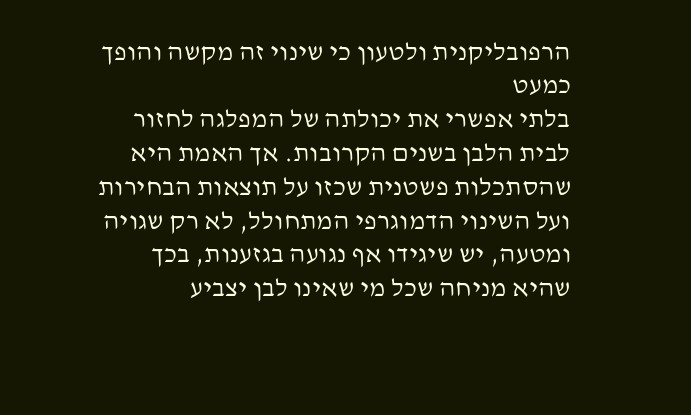הרפובליקנית ולטעון כי שינוי זה מקשה והופך כמעט
בלתי אפשרי את יכולתה של המפלגה לחזור לבית הלבן בשנים הקרובות. אך האמת היא
שהסתכלות פשטנית שכזו על תוצאות הבחירות ועל השינוי הדמוגרפי המתחולל, לא רק שגויה
ומטעה, יש שיגידו אף נגועה בגזענות, בכך שהיא מניחה שכל מי שאינו לבן יצביע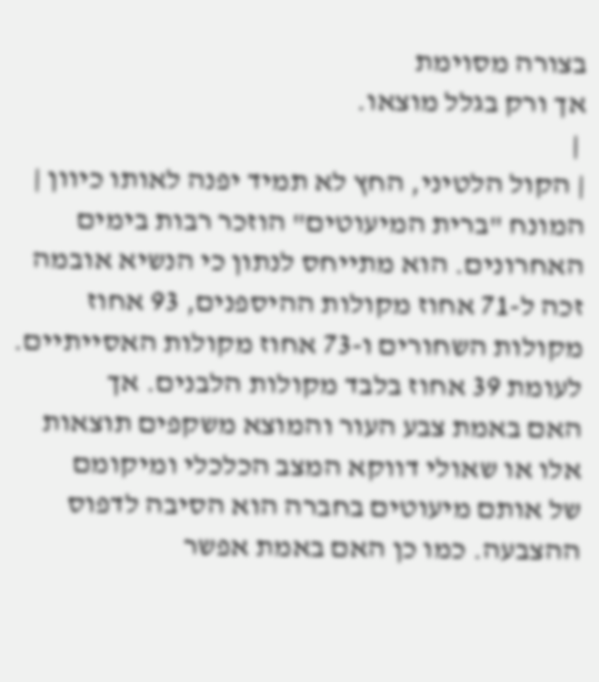בצורה מסוימת
אך ורק בגלל מוצאו.
 |
| הקול הלטיני, החץ לא תמיד יפנה לאותו כיוון |
המונח "ברית המיעוטים" הוזכר רבות בימים
האחרונים. הוא מתייחס לנתון כי הנשיא אובמה זכה ל-71 אחוז מקולות ההיספנים, 93 אחוז
מקולות השחורים ו-73 אחוז מקולות האסייתיים. לעומת 39 אחוז בלבד מקולות הלבנים. אך
האם באמת צבע העור והמוצא משקפים תוצאות אלו או שאולי דווקא המצב הכלכלי ומיקומם
של אותם מיעוטים בחברה הוא הסיבה לדפוס ההצבעה. כמו כן האם באמת אפשר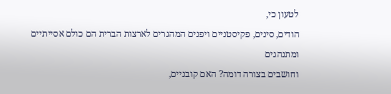לטעון כי,
הודים, סינים, פקיסטניים ויפנים המהגרים לארצות הברית הם כולם אסייתיים ומתנהגים
וחושבים בצורה דומה? האם קובניים,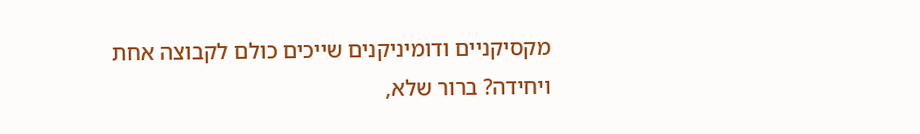מקסיקניים ודומיניקנים שייכים כולם לקבוצה אחת
ויחידה? ברור שלא,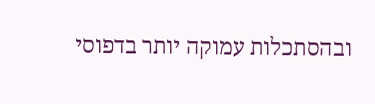ובהסתכלות עמוקה יותר בדפוסי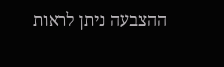ההצבעה ניתן לראות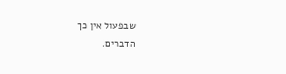שבפעול אין כך
הדברים.